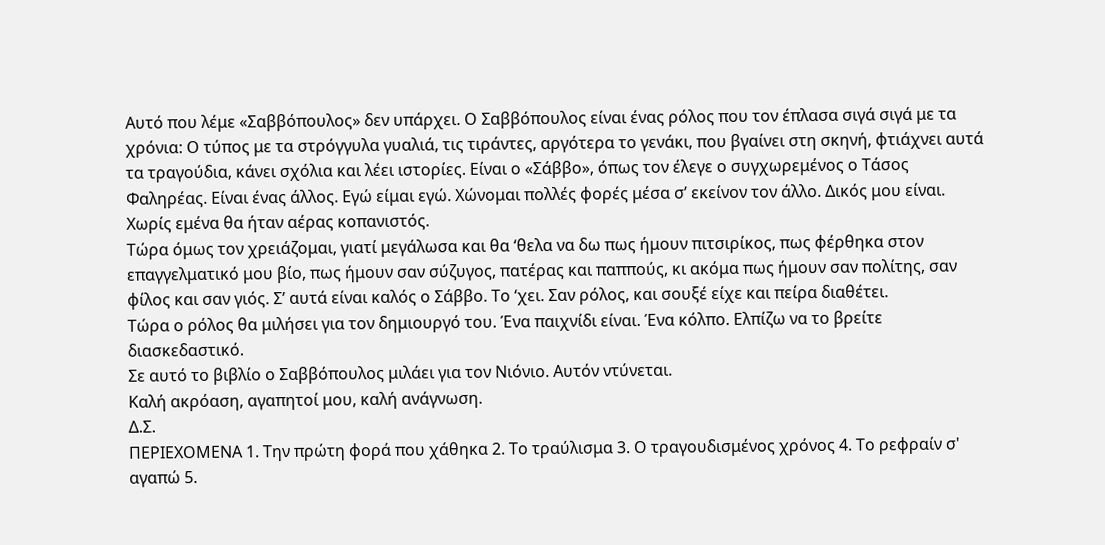Αυτό που λέμε «Σαββόπουλος» δεν υπάρχει. Ο Σαββόπουλος είναι ένας ρόλος που τον έπλασα σιγά σιγά με τα χρόνια: Ο τύπος με τα στρόγγυλα γυαλιά, τις τιράντες, αργότερα το γενάκι, που βγαίνει στη σκηνή, φτιάχνει αυτά τα τραγούδια, κάνει σχόλια και λέει ιστορίες. Είναι ο «Σάββο», όπως τον έλεγε ο συγχωρεμένος ο Τάσος Φαληρέας. Είναι ένας άλλος. Εγώ είμαι εγώ. Χώνομαι πολλές φορές μέσα σ’ εκείνον τον άλλο. Δικός μου είναι. Χωρίς εμένα θα ήταν αέρας κοπανιστός.
Τώρα όμως τον χρειάζομαι, γιατί μεγάλωσα και θα ‘θελα να δω πως ήμουν πιτσιρίκος, πως φέρθηκα στον επαγγελματικό μου βίο, πως ήμουν σαν σύζυγος, πατέρας και παππούς, κι ακόμα πως ήμουν σαν πολίτης, σαν φίλος και σαν γιός. Σ’ αυτά είναι καλός ο Σάββο. Το ‘χει. Σαν ρόλος, και σουξέ είχε και πείρα διαθέτει.
Τώρα ο ρόλος θα μιλήσει για τον δημιουργό του. Ένα παιχνίδι είναι. Ένα κόλπο. Ελπίζω να το βρείτε διασκεδαστικό.
Σε αυτό το βιβλίο ο Σαββόπουλος μιλάει για τον Νιόνιο. Αυτόν ντύνεται.
Καλή ακρόαση, αγαπητοί μου, καλή ανάγνωση.
Δ.Σ.
ΠΕΡΙΕΧΟΜΕΝΑ 1. Την πρώτη φορά που χάθηκα 2. Το τραύλισμα 3. Ο τραγουδισμένος χρόνος 4. Το ρεφραίν σ' αγαπώ 5.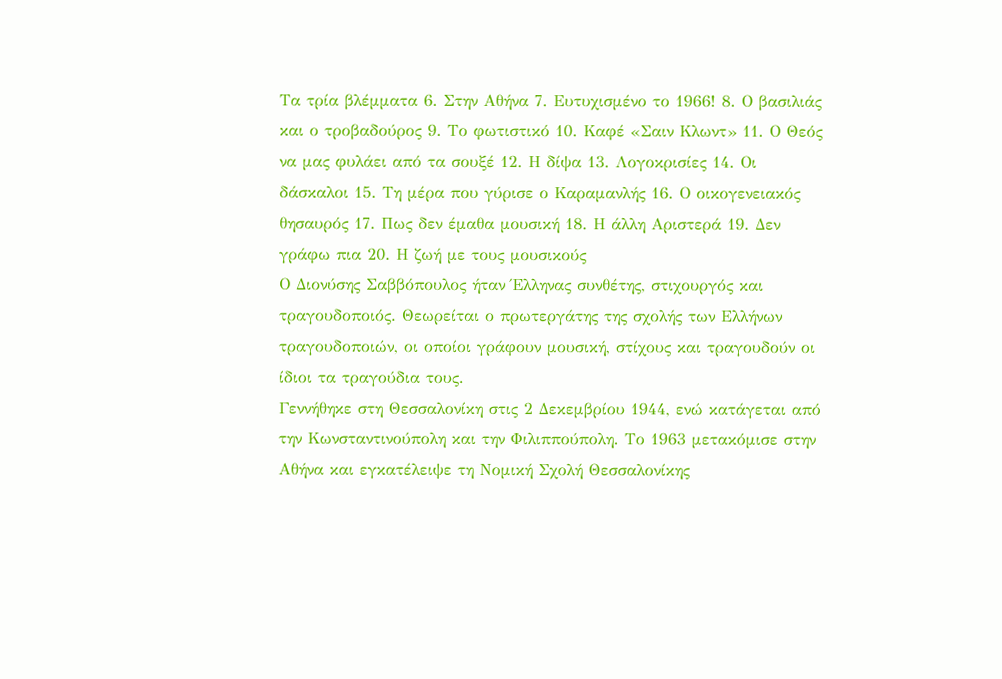Τα τρία βλέμματα 6. Στην Αθήνα 7. Ευτυχισμένο το 1966! 8. Ο βασιλιάς και ο τροβαδούρος 9. Το φωτιστικό 10. Καφέ «Σαιν Κλωντ» 11. Ο Θεός να μας φυλάει από τα σουξέ 12. Η δίψα 13. Λογοκρισίες 14. Οι δάσκαλοι 15. Τη μέρα που γύρισε ο Καραμανλής 16. Ο οικογενειακός θησαυρός 17. Πως δεν έμαθα μουσική 18. Η άλλη Αριστερά 19. Δεν γράφω πια 20. Η ζωή με τους μουσικούς
Ο Διονύσης Σαββόπουλος ήταν Έλληνας συνθέτης, στιχουργός και τραγουδοποιός. Θεωρείται ο πρωτεργάτης της σχολής των Ελλήνων τραγουδοποιών, οι οποίοι γράφουν μουσική, στίχους και τραγουδούν οι ίδιοι τα τραγούδια τους.
Γεννήθηκε στη Θεσσαλονίκη στις 2 Δεκεμβρίου 1944, ενώ κατάγεται από την Κωνσταντινούπολη και την Φιλιππούπολη. Το 1963 μετακόμισε στην Αθήνα και εγκατέλειψε τη Νομική Σχολή Θεσσαλονίκης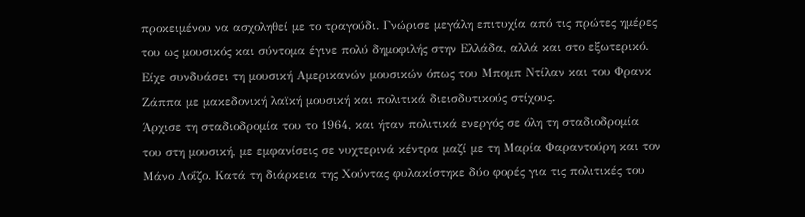προκειμένου να ασχοληθεί με το τραγούδι. Γνώρισε μεγάλη επιτυχία από τις πρώτες ημέρες του ως μουσικός και σύντομα έγινε πολύ δημοφιλής στην Ελλάδα, αλλά και στο εξωτερικό. Είχε συνδυάσει τη μουσική Αμερικανών μουσικών όπως του Μπομπ Ντίλαν και του Φρανκ Ζάππα με μακεδονική λαϊκή μουσική και πολιτικά διεισδυτικούς στίχους.
Άρχισε τη σταδιοδρομία του το 1964, και ήταν πολιτικά ενεργός σε όλη τη σταδιοδρομία του στη μουσική, με εμφανίσεις σε νυχτερινά κέντρα μαζί με τη Μαρία Φαραντούρη και τον Μάνο Λοΐζο. Κατά τη διάρκεια της Χούντας φυλακίστηκε δύο φορές για τις πολιτικές του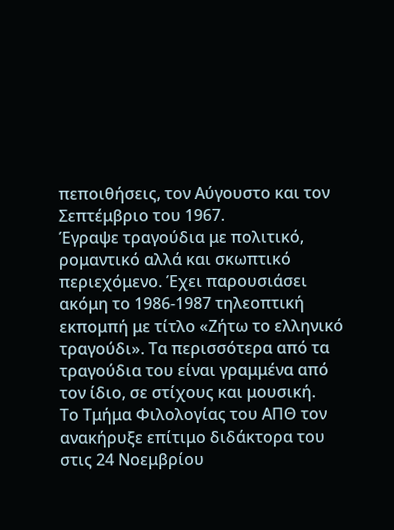πεποιθήσεις, τον Αύγουστο και τον Σεπτέμβριο του 1967.
Έγραψε τραγούδια με πολιτικό, ρομαντικό αλλά και σκωπτικό περιεχόμενο. Έχει παρουσιάσει ακόμη το 1986-1987 τηλεοπτική εκπομπή με τίτλο «Ζήτω το ελληνικό τραγούδι». Τα περισσότερα από τα τραγούδια του είναι γραμμένα από τον ίδιο, σε στίχους και μουσική.
Το Τμήμα Φιλολογίας του ΑΠΘ τον ανακήρυξε επίτιμο διδάκτορα του στις 24 Νοεμβρίου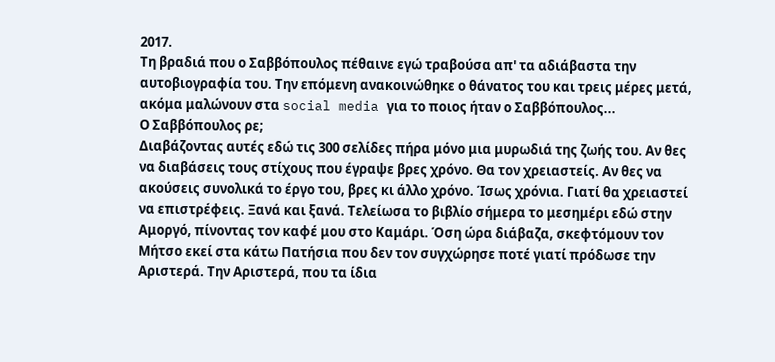2017.
Τη βραδιά που ο Σαββόπουλος πέθαινε εγώ τραβούσα απ' τα αδιάβαστα την αυτοβιογραφία του. Την επόμενη ανακοινώθηκε ο θάνατος του και τρεις μέρες μετά, ακόμα μαλώνουν στα social media για το ποιος ήταν ο Σαββόπουλος...
Ο Σαββόπουλος ρε;
Διαβάζοντας αυτές εδώ τις 300 σελίδες πήρα μόνο μια μυρωδιά της ζωής του. Αν θες να διαβάσεις τους στίχους που έγραψε βρες χρόνο. Θα τον χρειαστείς. Αν θες να ακούσεις συνολικά το έργο του, βρες κι άλλο χρόνο. Ίσως χρόνια. Γιατί θα χρειαστεί να επιστρέφεις. Ξανά και ξανά. Τελείωσα το βιβλίο σήμερα το μεσημέρι εδώ στην Αμοργό, πίνοντας τον καφέ μου στο Καμάρι. Όση ώρα διάβαζα, σκεφτόμουν τον Μήτσο εκεί στα κάτω Πατήσια που δεν τον συγχώρησε ποτέ γιατί πρόδωσε την Αριστερά. Την Αριστερά, που τα ίδια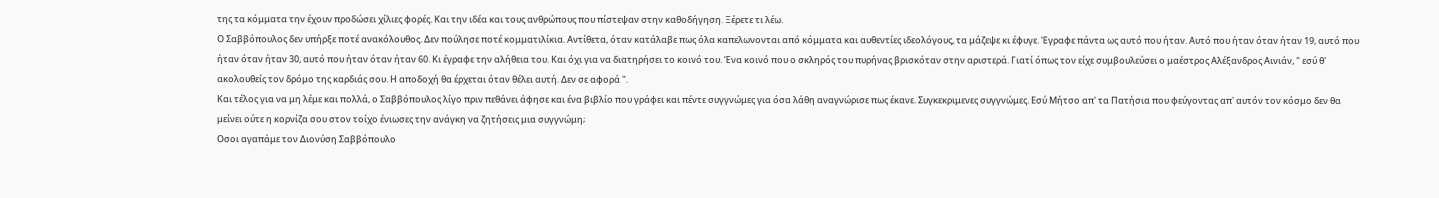της τα κόμματα την έχουν προδώσει χίλιες φορές. Και την ιδέα και τους ανθρώπους που πίστεψαν στην καθοδήγηση. Ξέρετε τι λέω.
Ο Σαββόπουλος δεν υπήρξε ποτέ ανακόλουθος. Δεν πούλησε ποτέ κομματιλίκια. Αντίθετα, όταν κατάλαβε πως όλα καπελωνονται από κόμματα και αυθεντίες ιδεολόγους, τα μάζεψε κι έφυγε. Έγραφε πάντα ως αυτό που ήταν. Αυτό που ήταν όταν ήταν 19, αυτό που ήταν όταν ήταν 30, αυτό που ήταν όταν ήταν 60. Κι έγραφε την αλήθεια του. Και όχι για να διατηρήσει το κοινό του. Ένα κοινό που ο σκληρός του πυρήνας βρισκόταν στην αριστερά. Γιατί όπως τον είχε συμβουλεύσει ο μαέστρος Αλέξανδρος Αινιάν, " εσύ θ' ακολουθείς τον δρόμο της καρδιάς σου. Η αποδοχή θα έρχεται όταν θέλει αυτή. Δεν σε αφορά ".
Και τέλος για να μη λέμε και πολλά, ο Σαββόπουλος λίγο πριν πεθάνει άφησε και ένα βιβλίο που γράφει και πέντε συγγνώμες για όσα λάθη αναγνώρισε πως έκανε. Συγκεκριμενες συγγνώμες. Εσύ Μήτσο απ' τα Πατήσια που φεύγοντας απ' αυτόν τον κόσμο δεν θα μείνει ούτε η κορνίζα σου στον τοίχο ένιωσες την ανάγκη να ζητήσεις μια συγγνώμη;
Οσοι αγαπάμε τον Διονύση Σαββόπουλο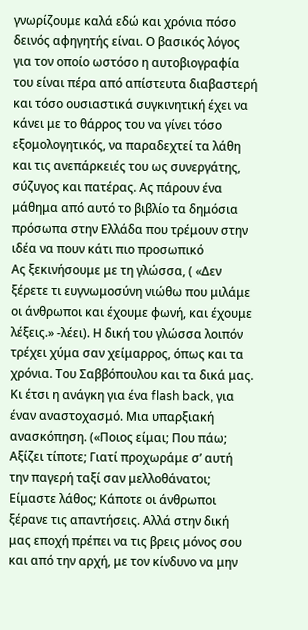γνωρίζουμε καλά εδώ και χρόνια πόσο δεινός αφηγητής είναι. Ο βασικός λόγος για τον οποίο ωστόσο η αυτοβιογραφία του είναι πέρα από απίστευτα διαβαστερή και τόσο ουσιαστικά συγκινητική έχει να κάνει με το θάρρος του να γίνει τόσο εξομολογητικός, να παραδεχτεί τα λάθη και τις ανεπάρκειές του ως συνεργάτης, σύζυγος και πατέρας. Ας πάρουν ένα μάθημα από αυτό το βιβλίο τα δημόσια πρόσωπα στην Ελλάδα που τρέμουν στην ιδέα να πουν κάτι πιο προσωπικό
Ας ξεκινήσουμε με τη γλώσσα, ( «Δεν ξέρετε τι ευγνωμοσύνη νιώθω που μιλάμε οι άνθρωποι και έχουμε φωνή, και έχουμε λέξεις.» -λέει). Η δική του γλώσσα λοιπόν τρέχει χύμα σαν χείμαρρος, όπως και τα χρόνια. Του Σαββόπουλου και τα δικά μας. Κι έτσι η ανάγκη για ένα flash back, για έναν αναστοχασμό. Μια υπαρξιακή ανασκόπηση. («Ποιος είμαι; Που πάω; Αξίζει τίποτε; Γιατί προχωράμε σ’ αυτή την παγερή ταξί σαν μελλοθάνατοι; Είμαστε λάθος; Κάποτε οι άνθρωποι ξέρανε τις απαντήσεις. Αλλά στην δική μας εποχή πρέπει να τις βρεις μόνος σου και από την αρχή, με τον κίνδυνο να μην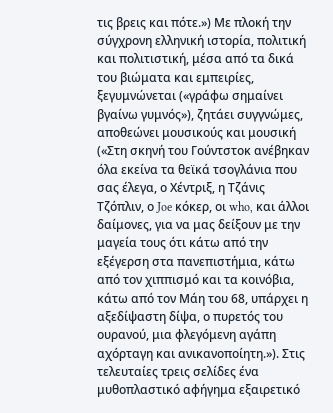τις βρεις και πότε.») Με πλοκή την σύγχρονη ελληνική ιστορία, πολιτική και πολιτιστική, μέσα από τα δικά του βιώματα και εμπειρίες, ξεγυμνώνεται («γράφω σημαίνει βγαίνω γυμνός»), ζητάει συγγνώμες, αποθεώνει μουσικούς και μουσική («Στη σκηνή του Γούντστοκ ανέβηκαν όλα εκείνα τα θεϊκά τσογλάνια που σας έλεγα, ο Χέντριξ, η Τζάνις Τζόπλιν, ο Joe κόκερ, οι who, και άλλοι δαίμονες, για να μας δείξουν με την μαγεία τους ότι κάτω από την εξέγερση στα πανεπιστήμια, κάτω από τον χιππισμό και τα κοινόβια, κάτω από τον Μάη του 68, υπάρχει η αξεδίψαστη δίψα, ο πυρετός του ουρανού, μια φλεγόμενη αγάπη αχόρταγη και ανικανοποίητη.»). Στις τελευταίες τρεις σελίδες ένα μυθοπλαστικό αφήγημα εξαιρετικό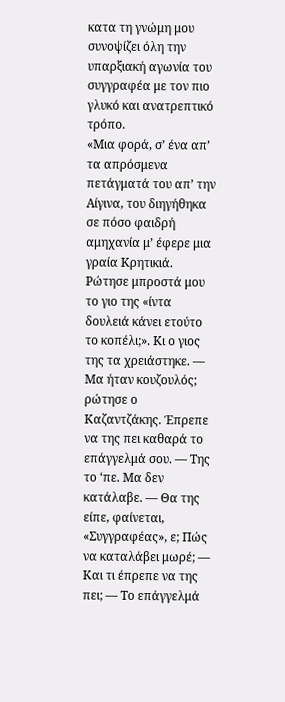κατα τη γνώμη μου συνοψίζει όλη την υπαρξιακή αγωνία του συγγραφέα με τον πιο γλυκό και ανατρεπτικό τρόπο.
«Μια φορά, σ’ ένα απ’ τα απρόσμενα πετάγματά του απ’ την Αίγινα, του διηγήθηκα σε πόσο φαιδρή αμηχανία μ’ έφερε μια γραία Κρητικιά. Ρώτησε μπροστά μου το γιο της «ίντα δουλειά κάνει ετούτο το κοπέλι;». Κι ο γιος της τα χρειάστηκε. — Μα ήταν κουζουλός; ρώτησε ο Καζαντζάκης. Έπρεπε να της πει καθαρά το επάγγελμά σου. — Της το ‘πε. Μα δεν κατάλαβε. — Θα της είπε, φαίνεται, «Συγγραφέας», ε; Πώς να καταλάβει μωρέ; — Και τι έπρεπε να της πει; — Το επάγγελμά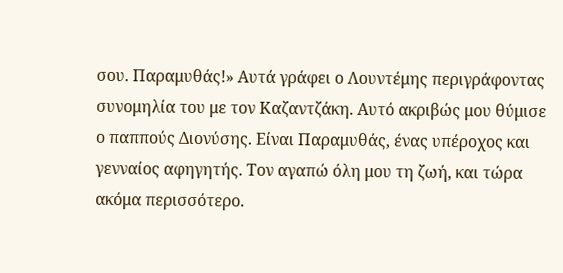σου. Παραμυθάς!» Αυτά γράφει ο Λουντέμης περιγράφοντας συνομηλία του με τον Καζαντζάκη. Αυτό ακριβώς μου θύμισε ο παππούς Διονύσης. Είναι Παραμυθάς, ένας υπέροχος και γενναίος αφηγητής. Τον αγαπώ όλη μου τη ζωή, και τώρα ακόμα περισσότερο.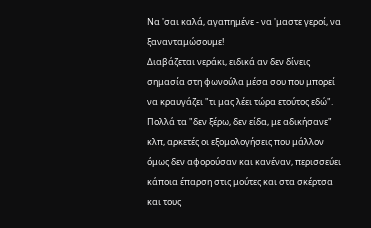Να 'σαι καλά, αγαπημένε - να 'μαστε γεροί, να ξανανταμώσουμε!
Διαβάζεται νεράκι, ειδικά αν δεν δίνεις σημασία στη φωνούλα μέσα σου που μπορεί να κραυγάζει "τι μας λέει τώρα ετούτος εδώ". Πολλά τα "δεν ξέρω, δεν είδα, με αδικήσανε" κλπ, αρκετές οι εξομολογήσεις που μάλλον όμως δεν αφορούσαν και κανέναν, περισσεύει κάποια έπαρση στις μούτες και στα σκέρτσα και τους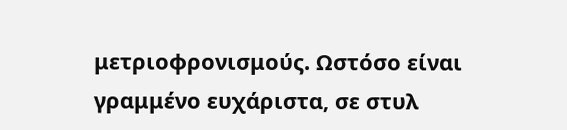μετριοφρονισμούς. Ωστόσο είναι γραμμένο ευχάριστα, σε στυλ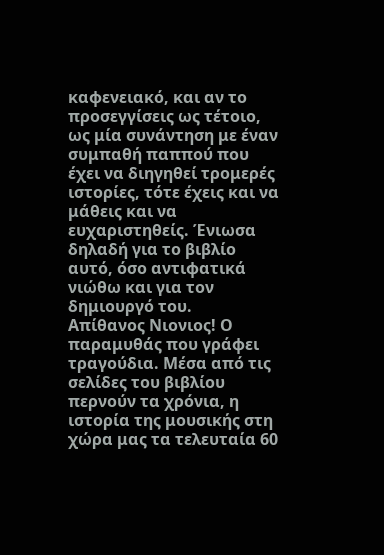καφενειακό, και αν το προσεγγίσεις ως τέτοιο, ως μία συνάντηση με έναν συμπαθή παππού που έχει να διηγηθεί τρομερές ιστορίες, τότε έχεις και να μάθεις και να ευχαριστηθείς. Ένιωσα δηλαδή για το βιβλίο αυτό, όσο αντιφατικά νιώθω και για τον δημιουργό του.
Απίθανος Νιονιος! Ο παραμυθάς που γράφει τραγούδια. Μέσα από τις σελίδες του βιβλίου περνούν τα χρόνια, η ιστορία της μουσικής στη χώρα μας τα τελευταία 60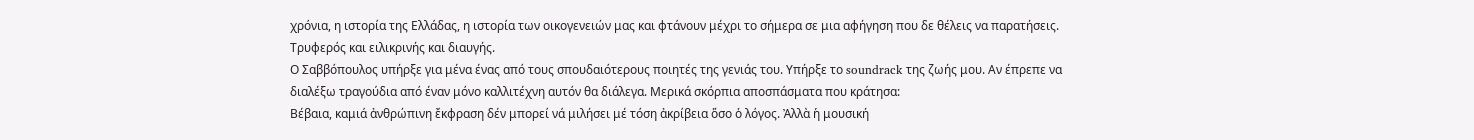χρόνια, η ιστορία της Ελλάδας, η ιστορία των οικογενειών μας και φτάνουν μέχρι το σήμερα σε μια αφήγηση που δε θέλεις να παρατήσεις. Τρυφερός και ειλικρινής και διαυγής.
Ο Σαββόπουλος υπήρξε για μένα ένας από τους σπουδαιότερους ποιητές της γενιάς του. Υπήρξε το soundrack της ζωής μου. Αν έπρεπε να διαλέξω τραγούδια από έναν μόνο καλλιτέχνη αυτόν θα διάλεγα. Μερικά σκόρπια αποσπάσματα που κράτησα:
Βέβαια, καμιά ἀνθρώπινη ἔκφραση δέν μπορεί νά μιλήσει μέ τόση ἀκρίβεια ὅσο ὁ λόγος. Ἀλλὰ ἡ μουσική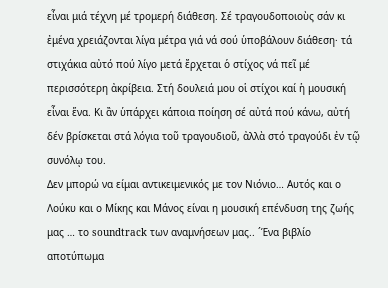εἶναι μιά τέχνη μέ τρομερή διάθεση. Σέ τραγουδοποιοὺς σάν κι ἐμένα χρειάζονται λίγα μέτρα γιά νά σού ὑποβάλουν διάθεση· τά στιχάκια αὐτό πού λίγο μετά ἔρχεται ὁ στίχος νά πεῖ μέ περισσότερη ἀκρίβεια. Στή δουλειά μου οἱ στίχοι καί ἡ μουσική εἶναι ἕνα. Κι ἂν ὑπάρχει κάποια ποίηση σέ αὐτά πού κάνω, αὐτή δέν βρίσκεται στά λόγια τοῦ τραγουδιοῦ, ἀλλὰ στό τραγούδι ἐν τῷ συνόλῳ του.
Δεν μπορώ να είμαι αντικειμενικός με τον Νιόνιο… Αυτός και ο Λούκυ και ο Μίκης και Μάνος είναι η μουσική επένδυση της ζωής μας … το soundtrack των αναμνήσεων μας.. ´Ένα βιβλίο αποτύπωμα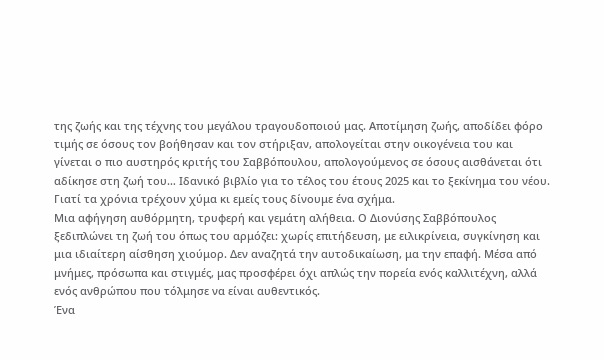της ζωής και της τέχνης του μεγάλου τραγουδοποιού μας. Αποτίμηση ζωής, αποδίδει φόρο τιμής σε όσους τον βοήθησαν και τον στήριξαν, απολογείται στην οικογένεια του και γίνεται ο πιο αυστηρός κριτής του Σαββόπουλου, απολογούμενος σε όσους αισθάνεται ότι αδίκησε στη ζωή του… Ιδανικό βιβλίο για το τέλος του έτους 2025 και το ξεκίνημα του νέου.
Γιατί τα χρόνια τρέχουν χύμα κι εμείς τους δίνουμε ένα σχήμα.
Μια αφήγηση αυθόρμητη, τρυφερή και γεμάτη αλήθεια. Ο Διονύσης Σαββόπουλος ξεδιπλώνει τη ζωή του όπως του αρμόζει: χωρίς επιτήδευση, με ειλικρίνεια, συγκίνηση και μια ιδιαίτερη αίσθηση χιούμορ. Δεν αναζητά την αυτοδικαίωση, μα την επαφή. Μέσα από μνήμες, πρόσωπα και στιγμές, μας προσφέρει όχι απλώς την πορεία ενός καλλιτέχνη, αλλά ενός ανθρώπου που τόλμησε να είναι αυθεντικός.
Ένα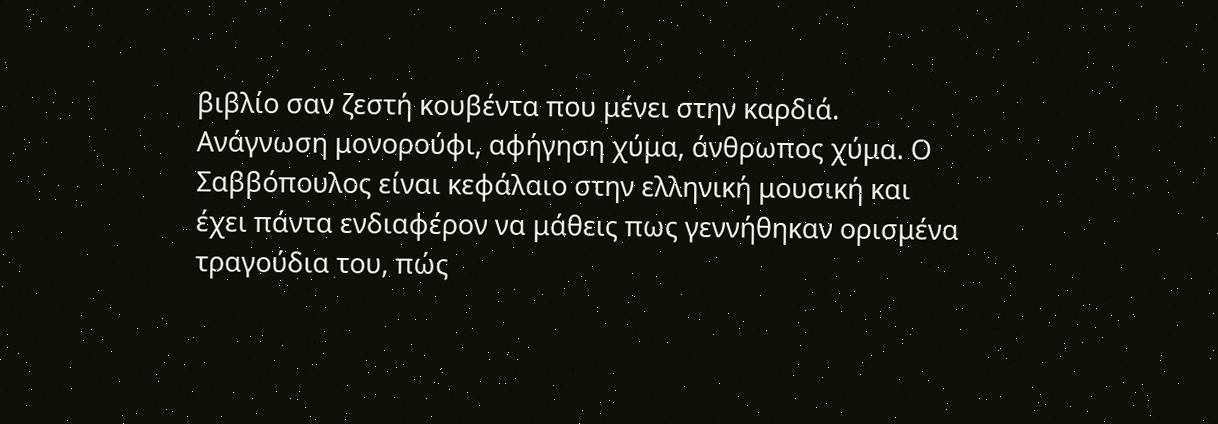βιβλίο σαν ζεστή κουβέντα που μένει στην καρδιά.
Ανάγνωση μονορούφι, αφήγηση χύμα, άνθρωπος χύμα. Ο Σαββόπουλος είναι κεφάλαιο στην ελληνική μουσική και έχει πάντα ενδιαφέρον να μάθεις πως γεννήθηκαν ορισμένα τραγούδια του, πώς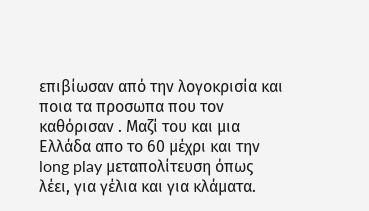επιβίωσαν από την λογοκρισία και ποια τα προσωπα που τον καθόρισαν . Μαζί του και μια Ελλάδα απο το 60 μέχρι και την long play μεταπολίτευση όπως λέει, για γέλια και για κλάματα.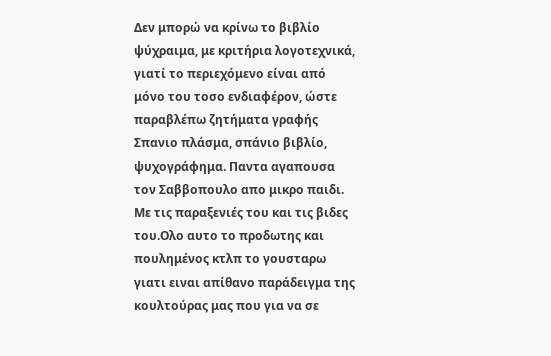Δεν μπορώ να κρίνω το βιβλίο ψύχραιμα, με κριτήρια λογοτεχνικά, γιατί το περιεχόμενο είναι από μόνο του τοσο ενδιαφέρον, ώστε παραβλέπω ζητήματα γραφής
Σπανιο πλάσμα, σπάνιο βιβλίο, ψυχογράφημα. Παντα αγαπουσα τον Σαββοπουλο απο μικρο παιδι. Με τις παραξενιές του και τις βιδες του.Ολο αυτο το προδωτης και πουλημένος κτλπ το γουσταρω γιατι ειναι απίθανο παράδειγμα της κουλτούρας μας που για να σε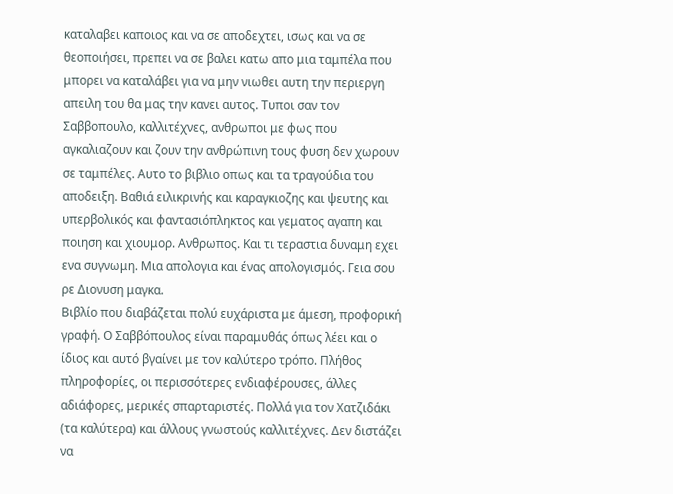καταλαβει καποιος και να σε αποδεχτει, ισως και να σε θεοποιήσει, πρεπει να σε βαλει κατω απο μια ταμπέλα που μπορει να καταλάβει για να μην νιωθει αυτη την περιεργη απειλη του θα μας την κανει αυτος. Τυποι σαν τον Σαββοπουλο, καλλιτέχνες, ανθρωποι με φως που αγκαλιαζουν και ζουν την ανθρώπινη τους φυση δεν χωρουν σε ταμπέλες. Αυτο το βιβλιο οπως και τα τραγούδια του αποδειξη. Βαθιά ειλικρινής και καραγκιοζης και ψευτης και υπερβολικός και φαντασιόπληκτος και γεματος αγαπη και ποιηση και χιουμορ. Ανθρωπος. Και τι τεραστια δυναμη εχει ενα συγνωμη. Μια απολογια και ένας απολογισμός. Γεια σου ρε Διονυση μαγκα.
Βιβλίο που διαβάζεται πολύ ευχάριστα με άμεση, προφορική γραφή. Ο Σαββόπουλος είναι παραμυθάς όπως λέει και ο ίδιος και αυτό βγαίνει με τον καλύτερο τρόπο. Πλήθος πληροφορίες, οι περισσότερες ενδιαφέρουσες, άλλες αδιάφορες, μερικές σπαρταριστές. Πολλά για τον Χατζιδάκι (τα καλύτερα) και άλλους γνωστούς καλλιτέχνες. Δεν διστάζει να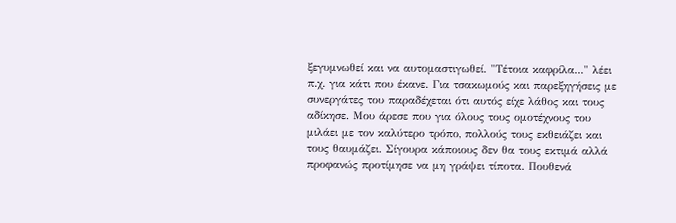ξεγυμνωθεί και να αυτομαστιγωθεί. "Τέτοια καφρίλα..." λέει π.χ. για κάτι που έκανε. Για τσακωμούς και παρεξηγήσεις με συνεργάτες του παραδέχεται ότι αυτός είχε λάθος και τους αδίκησε. Μου άρεσε που για όλους τους ομοτέχνους του μιλάει με τον καλύτερο τρόπο, πολλούς τους εκθειάζει και τους θαυμάζει. Σίγουρα κάποιους δεν θα τους εκτιμά αλλά προφανώς προτίμησε να μη γράψει τίποτα. Πουθενά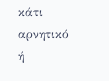κάτι αρνητικό ή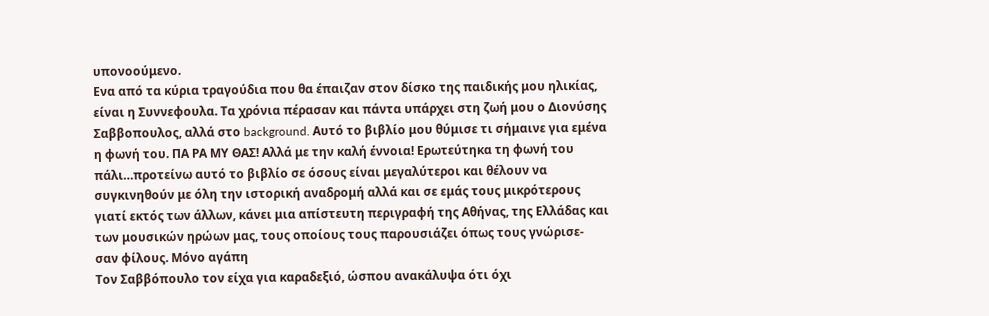υπονοούμενο.
Ενα από τα κύρια τραγούδια που θα έπαιζαν στον δίσκο της παιδικής μου ηλικίας, είναι η Συννεφουλα. Τα χρόνια πέρασαν και πάντα υπάρχει στη ζωή μου ο Διονύσης Σαββοπουλος, αλλά στο background. Αυτό το βιβλίο μου θύμισε τι σήμαινε για εμένα η φωνή του. ΠΑ ΡΑ ΜΥ ΘΑΣ! Αλλά με την καλή έννοια! Ερωτεύτηκα τη φωνή του πάλι…προτείνω αυτό το βιβλίο σε όσους είναι μεγαλύτεροι και θέλουν να συγκινηθούν με όλη την ιστορική αναδρομή αλλά και σε εμάς τους μικρότερους γιατί εκτός των άλλων, κάνει μια απίστευτη περιγραφή της Αθήνας, της Ελλάδας και των μουσικών ηρώων μας, τους οποίους τους παρουσιάζει όπως τους γνώρισε- σαν φίλους. Μόνο αγάπη
Τον Σαββόπουλο τον είχα για καραδεξιό, ώσπου ανακάλυψα ότι όχι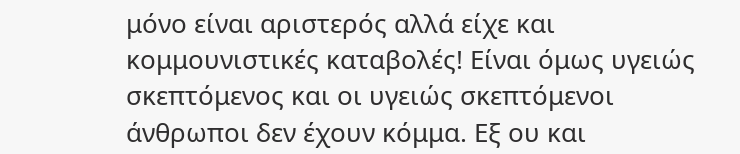μόνο είναι αριστερός αλλά είχε και κομμουνιστικές καταβολές! Είναι όμως υγειώς σκεπτόμενος και οι υγειώς σκεπτόμενοι άνθρωποι δεν έχουν κόμμα. Εξ ου και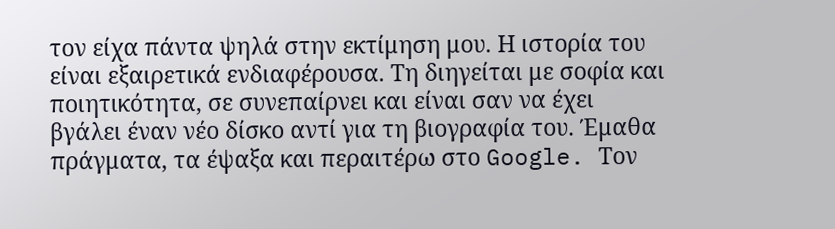τον είχα πάντα ψηλά στην εκτίμηση μου. Η ιστορία του είναι εξαιρετικά ενδιαφέρουσα. Τη διηγείται με σοφία και ποιητικότητα, σε συνεπαίρνει και είναι σαν να έχει βγάλει έναν νέο δίσκο αντί για τη βιογραφία του. Έμαθα πράγματα, τα έψαξα και περαιτέρω στο Google. Τον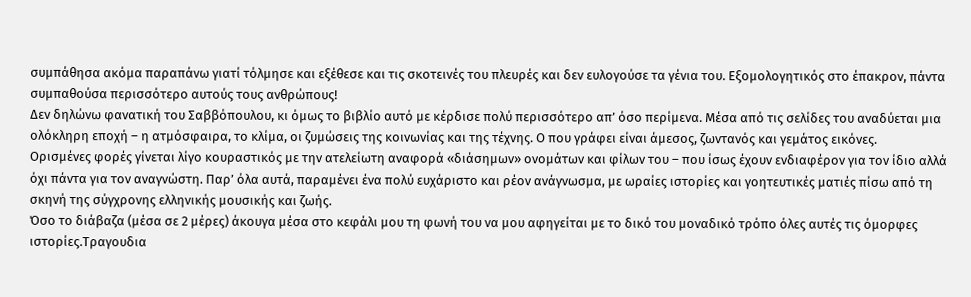συμπάθησα ακόμα παραπάνω γιατί τόλμησε και εξέθεσε και τις σκοτεινές του πλευρές και δεν ευλογούσε τα γένια του. Εξομολογητικός στο έπακρον, πάντα συμπαθούσα περισσότερο αυτούς τους ανθρώπους!
Δεν δηλώνω φανατική του Σαββόπουλου, κι όμως το βιβλίο αυτό με κέρδισε πολύ περισσότερο απ’ όσο περίμενα. Μέσα από τις σελίδες του αναδύεται μια ολόκληρη εποχή – η ατμόσφαιρα, το κλίμα, οι ζυμώσεις της κοινωνίας και της τέχνης. Ο που γράφει είναι άμεσος, ζωντανός και γεμάτος εικόνες.
Ορισμένες φορές γίνεται λίγο κουραστικός με την ατελείωτη αναφορά «διάσημων» ονομάτων και φίλων του – που ίσως έχουν ενδιαφέρον για τον ίδιο αλλά όχι πάντα για τον αναγνώστη. Παρ’ όλα αυτά, παραμένει ένα πολύ ευχάριστο και ρέον ανάγνωσμα, με ωραίες ιστορίες και γοητευτικές ματιές πίσω από τη σκηνή της σύγχρονης ελληνικής μουσικής και ζωής.
Όσο το διάβαζα (μέσα σε 2 μέρες) άκουγα μέσα στο κεφάλι μου τη φωνή του να μου αφηγείται με το δικό του μοναδικό τρόπο όλες αυτές τις όμορφες ιστορίες.Τραγουδια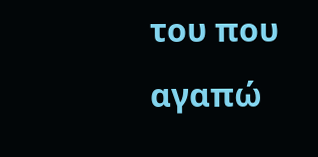του που αγαπώ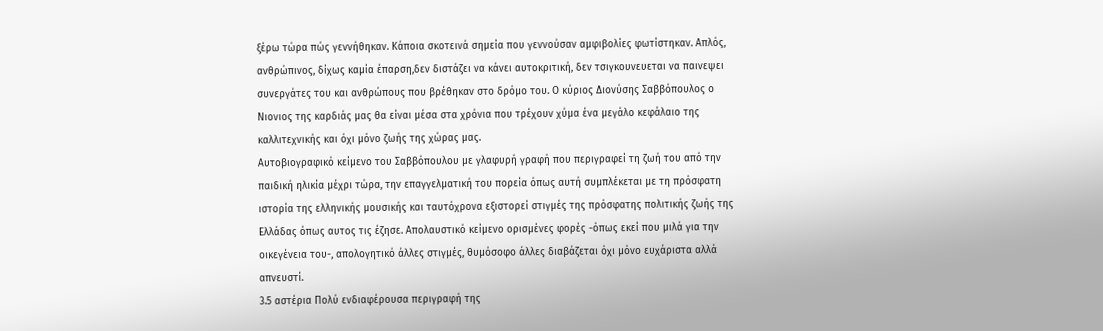ξέρω τώρα πώς γεννήθηκαν. Κάποια σκοτεινά σημεία που γεννούσαν αμφιβολίες φωτίστηκαν. Απλός, ανθρώπινος, δίχως καμία έπαρση,δεν διστάζει να κάνει αυτοκριτική, δεν τσιγκουνευεται να παινεψει συνεργάτες του και ανθρώπους που βρέθηκαν στο δρόμο του. Ο κύριος Διονύσης Σαββόπουλος ο Νιονιος της καρδιάς μας θα είναι μέσα στα χρόνια που τρέχουν χύμα ένα μεγάλο κεφάλαιο της καλλιτεχνικής και όχι μόνο ζωής της χώρας μας.
Αυτοβιογραφικό κείμενο του Σαββόπουλου με γλαφυρή γραφή που περιγραφεί τη ζωή του από την παιδική ηλικία μέχρι τώρα, την επαγγελματική του πορεία όπως αυτή συμπλέκεται με τη πρόσφατη ιστορία της ελληνικής μουσικής και ταυτόχρονα εξιστορεί στιγμές της πρόσφατης πολιτικής ζωής της Ελλάδας όπως αυτος τις έζησε. Απολαυστικό κείμενο ορισμένες φορές -όπως εκεί που μιλά για την οικεγένεια του-, απολογητικό άλλες στιγμές, θυμόσοφο άλλες διαβάζεται όχι μόνο ευχάριστα αλλά απνευστί.
3.5 αστέρια Πολύ ενδιαφέρουσα περιγραφή της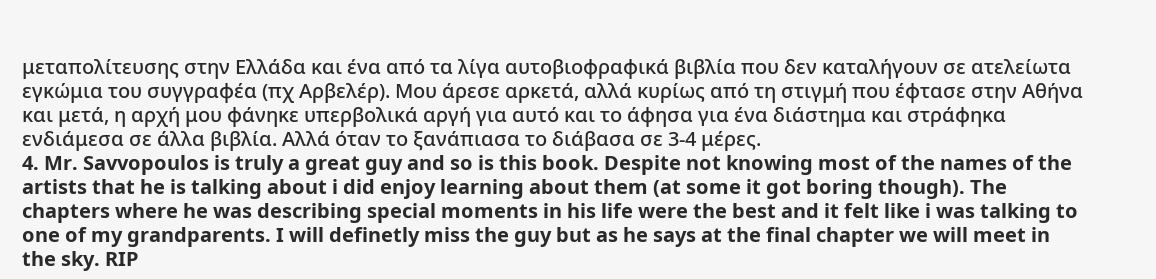μεταπολίτευσης στην Ελλάδα και ένα από τα λίγα αυτοβιοφραφικά βιβλία που δεν καταλήγουν σε ατελείωτα εγκώμια του συγγραφέα (πχ Αρβελέρ). Μου άρεσε αρκετά, αλλά κυρίως από τη στιγμή που έφτασε στην Αθήνα και μετά, η αρχή μου φάνηκε υπερβολικά αργή για αυτό και το άφησα για ένα διάστημα και στράφηκα ενδιάμεσα σε άλλα βιβλία. Αλλά όταν το ξανάπιασα το διάβασα σε 3-4 μέρες.
4. Mr. Savvopoulos is truly a great guy and so is this book. Despite not knowing most of the names of the artists that he is talking about i did enjoy learning about them (at some it got boring though). The chapters where he was describing special moments in his life were the best and it felt like i was talking to one of my grandparents. I will definetly miss the guy but as he says at the final chapter we will meet in the sky. RIP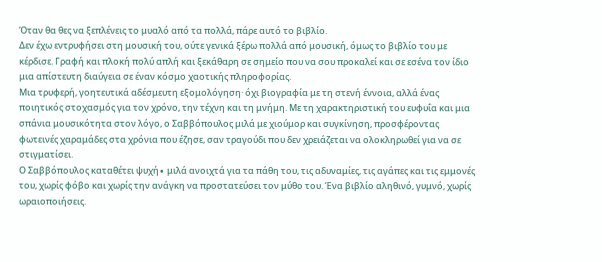Όταν θα θες να ξεπλένεις το μυαλό από τα πολλά, πάρε αυτό το βιβλίο.
Δεν έχω εντρυφήσει στη μουσική του, ούτε γενικά ξέρω πολλά από μουσική, όμως το βιβλίο του με κέρδισε. Γραφή και πλοκή πολύ απλή και ξεκάθαρη σε σημείο που να σου προκαλεί και σε εσένα τον ίδιο μια απίστευτη διαύγεια σε έναν κόσμο χαοτικής πληροφορίας.
Μια τρυφερή, γοητευτικά αδέσμευτη εξομολόγηση· όχι βιογραφία με τη στενή έννοια, αλλά ένας ποιητικός στοχασμός για τον χρόνο, την τέχνη και τη μνήμη. Με τη χαρακτηριστική του ευφυΐα και μια σπάνια μουσικότητα στον λόγο, ο Σαββόπουλος μιλά με χιούμορ και συγκίνηση, προσφέροντας φωτεινές χαραμάδες στα χρόνια που έζησε, σαν τραγούδι που δεν χρειάζεται να ολοκληρωθεί για να σε στιγματίσει.
Ο Σαββόπουλος καταθέτει ψυχή∙ μιλά ανοιχτά για τα πάθη του, τις αδυναμίες, τις αγάπες και τις εμμονές του, χωρίς φόβο και χωρίς την ανάγκη να προστατεύσει τον μύθο του. Ένα βιβλίο αληθινό, γυμνό, χωρίς ωραιοποιήσεις.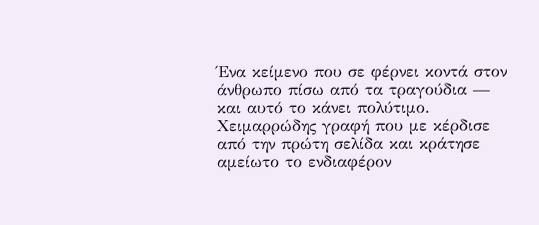Ένα κείμενο που σε φέρνει κοντά στον άνθρωπο πίσω από τα τραγούδια — και αυτό το κάνει πολύτιμο.
Χειμαρρώδης γραφή που με κέρδισε από την πρώτη σελίδα και κράτησε αμείωτο το ενδιαφέρον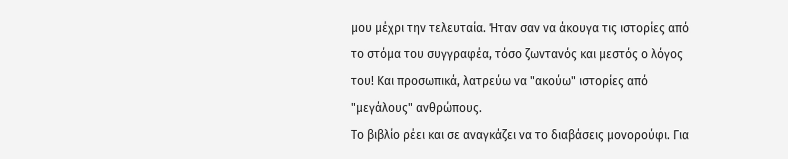μου μέχρι την τελευταία. Ήταν σαν να άκουγα τις ιστορίες από το στόμα του συγγραφέα, τόσο ζωντανός και μεστός ο λόγος του! Και προσωπικά, λατρεύω να "ακούω" ιστορίες από "μεγάλους" ανθρώπους.
Το βιβλίο ρέει και σε αναγκάζει να το διαβάσεις μονορούφι. Για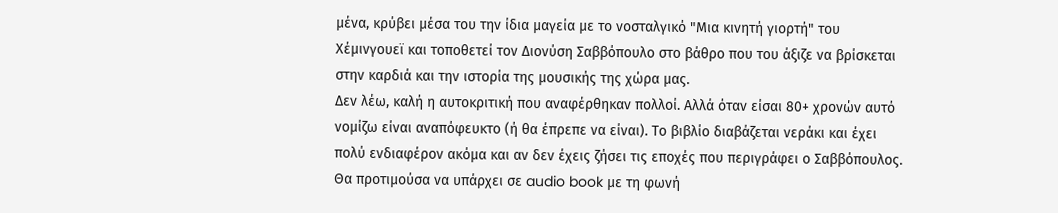μένα, κρύβει μέσα του την ίδια μαγεία με το νοσταλγικό "Μια κινητή γιορτή" του Χέμινγουεϊ και τοποθετεί τον Διονύση Σαββόπουλο στο βάθρο που του άξιζε να βρίσκεται στην καρδιά και την ιστορία της μουσικής της χώρα μας.
Δεν λέω, καλή η αυτοκριτική που αναφέρθηκαν πολλοί. Αλλά όταν είσαι 80+ χρονών αυτό νομίζω είναι αναπόφευκτο (ή θα έπρεπε να είναι). Το βιβλίο διαβάζεται νεράκι και έχει πολύ ενδιαφέρον ακόμα και αν δεν έχεις ζήσει τις εποχές που περιγράφει ο Σαββόπουλος. Θα προτιμούσα να υπάρχει σε audio book με τη φωνή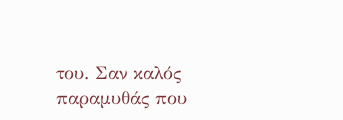του. Σαν καλός παραμυθάς που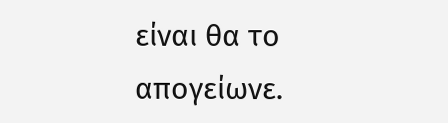είναι θα το απογείωνε.